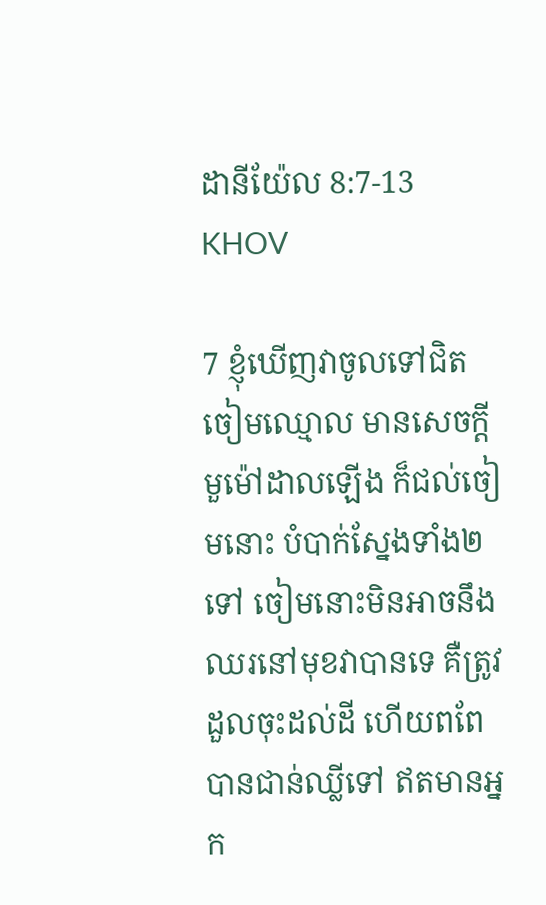ដានីយ៉ែល 8:7-13 KHOV

7 ខ្ញុំឃើញវាចូលទៅជិតចៀមឈ្មោល មានសេចក្ដីមួម៉ៅដាលឡើង ក៏ជល់ចៀមនោះ បំបាក់ស្នែងទាំង២ទៅ ចៀមនោះមិនអាចនឹងឈរនៅមុខវាបានទេ គឺត្រូវដួលចុះដល់ដី ហើយពពែបានជាន់ឈ្លីទៅ ឥតមានអ្នក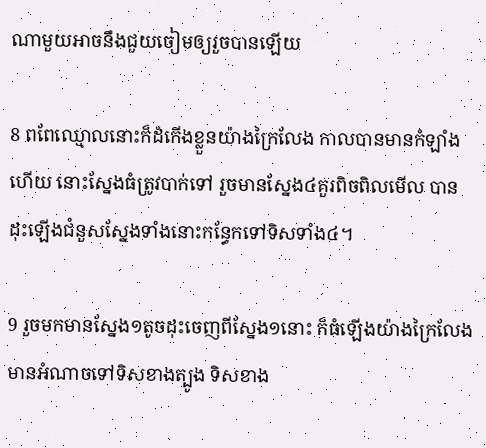ណាមួយអាចនឹងជួយចៀមឲ្យរួចបានឡើយ

8 ពពែឈ្មោលនោះក៏ដំកើងខ្លួនយ៉ាងក្រៃលែង កាលបានមានកំឡាំងហើយ នោះស្នែងធំត្រូវបាក់ទៅ រួចមានស្នែង៤គួរពិច‌ពិលមើល បានដុះឡើងជំនួសស្នែងទាំងនោះកន្ធែកទៅទិសទាំង៤។

9 រួចមកមានស្នែង១តូចដុះចេញពីស្នែង១នោះ ក៏ធំឡើងយ៉ាងក្រៃលែង មានអំណាចទៅទិសខាងត្បូង ទិសខាង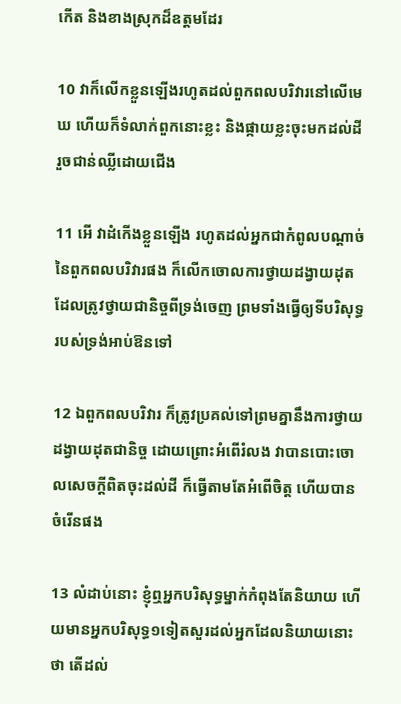កើត និងខាងស្រុកដ៏ឧត្តមដែរ

10 វាក៏លើកខ្លួនឡើងរហូតដល់ពួកពលបរិវារនៅលើមេឃ ហើយក៏ទំលាក់ពួកនោះខ្លះ និងផ្កាយខ្លះចុះមកដល់ដី រួចជាន់ឈ្លីដោយជើង

11 អើ វាដំកើងខ្លួនឡើង រហូតដល់អ្នកជាកំពូលបណ្តាច់នៃពួកពលបរិវារផង ក៏លើកចោលការថ្វាយដង្វាយដុតដែលត្រូវថ្វាយជានិច្ចពីទ្រង់ចេញ ព្រមទាំងធ្វើឲ្យទីបរិសុទ្ធរបស់ទ្រង់អាប់‌ឱនទៅ

12 ឯពួកពលបរិវារ ក៏ត្រូវប្រគល់ទៅព្រមគ្នានឹងការថ្វាយដង្វាយដុតជានិច្ច ដោយព្រោះអំពើរំលង វាបានបោះចោលសេចក្ដីពិតចុះដល់ដី ក៏ធ្វើតាមតែអំពើចិត្ត ហើយបានចំរើនផង

13 លំដាប់នោះ ខ្ញុំឮអ្នកបរិសុទ្ធម្នាក់កំពុងតែនិយាយ ហើយមានអ្នកបរិសុទ្ធ១ទៀតសួរដល់អ្នកដែលនិយាយនោះថា តើដល់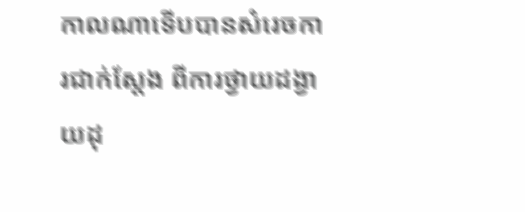កាលណាទើបបានសំរេចការជាក់ស្តែង ពីការថ្វាយដង្វាយដុ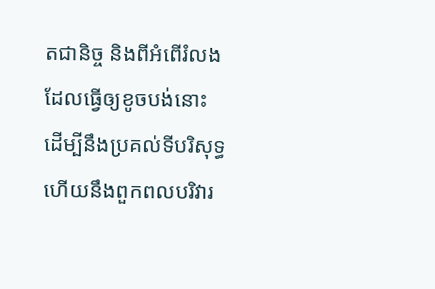តជានិច្ច និងពីអំពើរំលងដែលធ្វើឲ្យខូចបង់នោះ ដើម្បីនឹងប្រគល់ទីបរិសុទ្ធ ហើយនឹងពួកពលបរិវារ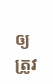ឲ្យត្រូវ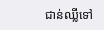ជាន់ឈ្លីទៅ